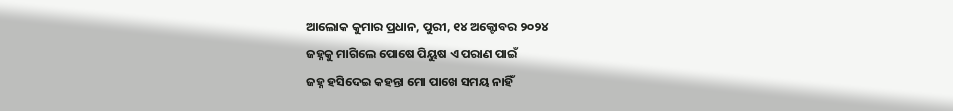ଆଲୋକ କୁମାର ପ୍ରଧାନ, ପୁରୀ, ୧୪ ଅକ୍ଟୋବର ୨୦୨୪
ଜହ୍ନକୁ ମାଗିଲେ ପୋଷେ ପିୟୁଷ ଏ ପରାଣ ପାଇଁ
ଜହ୍ନ ହସିଦେଇ କହନ୍ତା ମୋ ପାଖେ ସମୟ ନାହିଁ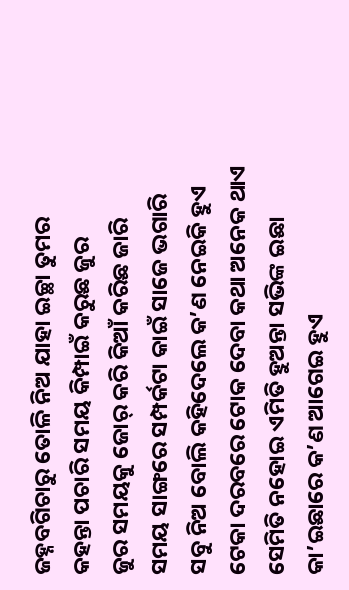ଜହ୍ନବଗିଚାରୁ ତୋଳି ନିଅ ଯାହା ଇଚ୍ଛା ତୁମର
କହନ୍ତା ପଚାରି ସମୟ କିମ୍ପାଇଁ କରୁଛ ଜୁର
ଜୁର ସମୟକୁ ଜୋର୍ କରି କିଆଁ କରିଛ ଜାରି
ସମୟ ସାଙ୍ଗରେ ସମ୍ପର୍କଟା କାଇଁ ସାଜେ ଭଗାରି
ସବୁ ନିଅ ବୋଲି କହିଦେଲେ କ’ଣ ନେଇକି ହୁଏ
ଟେକା ଦରବରେ ଟୋକ ଦେବା କଥା ଅନେକ ଥାଏ
ସେମିତି ନହୋଇ ଏମିତି ହୁଅନ୍ତା ସଭିଙ୍କ ଇଛା
କା’ଇଛାରେ କ’ଣ ଆଗେଇ ହୁଏ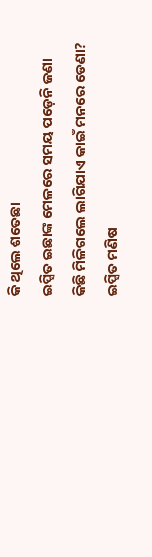କି ଥିଲେ ଶତେଛା
ଇପ୍ସିତ ଇଛାଙ୍କ ମେଳରେ ସମୟ ପଡ଼େନି ଜଣା
କିଛି ମିଳିଗଲେ ଲାଗିଯାଏ କାଇଁ ମନରେ ଡେଣା?
ଇପ୍ସିତ ମଣିଷ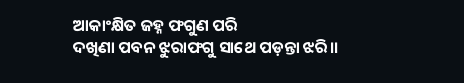ଆକାଂକ୍ଷିତ ଜହ୍ନ ଫଗୁଣ ପରି
ଦଖିଣା ପବନ ଝୁରାଫଗୁ ସାଥେ ପଡ଼ନ୍ତା ଝରି।।